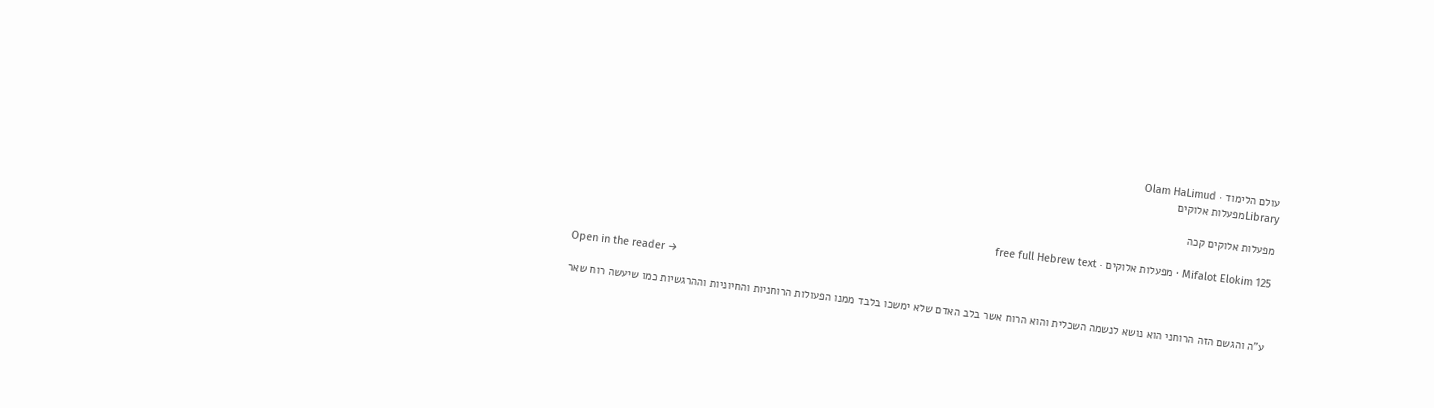עולם הלימוד · Olam HaLimud
Libraryמפעלות אלוקים

מפעלות אלוקים קכה

Mifalot Elokim 125 · מפעלות אלוקים · free full Hebrew text

Open in the reader →

ע"ה והגשם הזה הרוחני הוא נושא לנשמה השכלית והוא הרוח אשר בלב האדם שלא ימשכו בלבד ממנו הפעולות הרוחניות והחיוניות וההרגשיות כמו שיעשה רוח שאר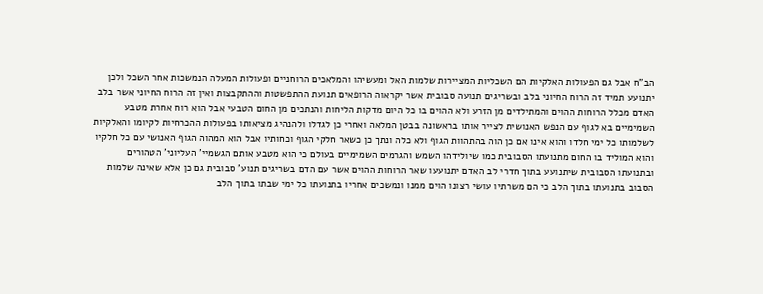הב"ח אבל גם הפעולות האלקיות הם השכליות המציירות שלמות האל ומעשיהו והמלאכים הרוחניים ופעולות המעלה הנמשכות אחר השכל ולכן יתנועע תמיד זה הרוח החיוני בלב ובשריגים תנועה סבובית אשר יקראוה הרופאים תנועת ההתפשטות וההתקבצות ואין זה הרוח החיוני אשר בלב האדם מכלל הרוחות ההוים והמתילדים מן הזרע ולא ההוים בו כל היום מדקות הליחות והנתכים מן החום הטבעי אבל הוא רוח אחרת מטבע השמימיים בא לגוף עם הנפש האנושית לצייר אותו בראשונה בבטן המלאה ואחרי כן לגדלו ולהנהיג מציאותו בפעולות ההכרחיות לקיומו והאלקיות לשלמותו כל ימי חלדו והוא אינו אם כן הוה בהתהוות הגוף ולא כלה ונתך כן כשאר חלקי הגוף וכחותיו אבל הוא המהוה הגוף האנושי עם כל חלקיו והוא המוליד בו החום מתנועתו הסבובית כמו שיולידהו השמש והגרמים השמימיים בעולם כי הוא מטבע אותם הגשמיי' העליוני' הטהורים ובתנועתו הסבובית שיתנועע בתוך חדרי לב האדם יתנועעו שאר הרוחות ההוים אשר עם הדם בשריגים תנוע' סבובית גם כן אלא שאינה שלמות הסבוב בתנועתו בתוך הלב כי הם משרתיו עושי רצונו הוים ממנו ונמשכים אחריו בתנועתו כל ימי שבתו בתוך הלב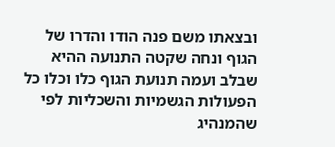ובצאתו משם פנה הודו והדרו של הגוף ונחה שקטה התנועה ההיא שבלב ועמה תנועת הגוף כלו וכלו כל הפעולות הגשמיות והשכליות לפי שהמנהיג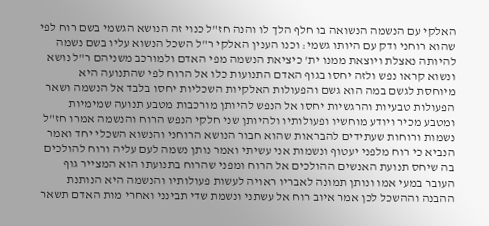האלקי עם הנשמה הנשואה בו חלף הלך לו והנה חז"ל כנוי זה הנושא הגשמי בשם רוח לפי שהוא רוחני ודק עם היותו גשמי: וכנו הענין האלקי ר"ל השכל הנשוא עליו בשם נשמה להיותה נאצלת ויוצאת ממנו ית' כיציאת הנשמה מפי האדם ולמורכב משניהם ר"ל נושא ונשוא קראו נפש ולזה יחסו בגוף האדם התנועות כלו אל הרוח לפי שהתנועה היא מיוחסת לגשם במה הוא גשם והפעולות האלקיות השכליות יחסו בלבד אל הנשמה ושאר הפעולות טבעיות והרגשיות יחסו אל הנפש להיותן מורכבות מטבע תנועה שמימיות ומטבע מכיר ויודע מוחשיו ופעולותיו ולהיותן שני חלקי הנפש הרוח והנשמה אמרו חז"ל נשמות ורוחות שעתידים להבראות שהוא חבור הנושא הרוחני והנשוא השכלי יחד ואמר הנביא כי רוח מלפני יעטוף ונשמות אני עשיתי ואמר נותן נשמה לעם עליה ורוח להולכים בה שיחס תנועת האנשים ההולכים אל הרוח ומפני שהרוח בתנועתו הוא המצייר גוף העובר במעי אמו ונותן תמונה לאבריו ראויה לעשות פעולותיו והנשמה היא הנותנת ההבנה וההשכל לכן אמר איוב רוח אל עשתני ונשמת שדי תבינני ואחרי מות האדם תשאר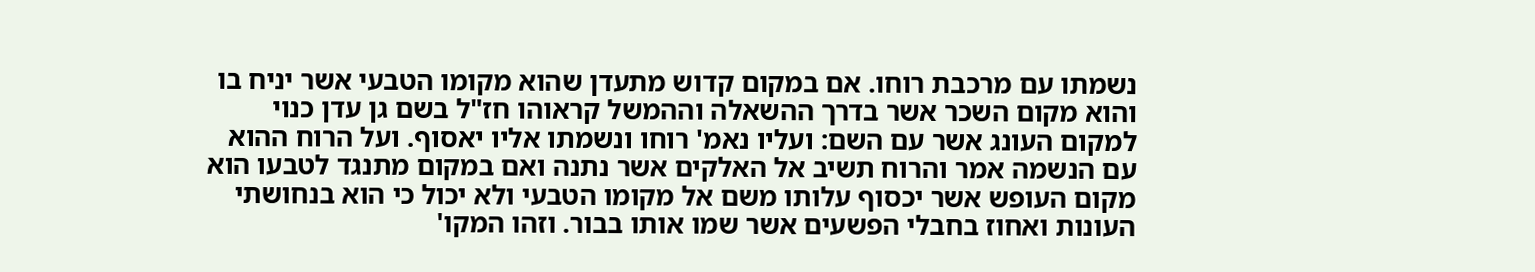נשמתו עם מרכבת רוחו. אם במקום קדוש מתעדן שהוא מקומו הטבעי אשר יניח בו והוא מקום השכר אשר בדרך ההשאלה וההמשל קראוהו חז"ל בשם גן עדן כנוי למקום העונג אשר עם השם: ועליו נאמ' רוחו ונשמתו אליו יאסוף. ועל הרוח ההוא עם הנשמה אמר והרוח תשיב אל האלקים אשר נתנה ואם במקום מתנגד לטבעו הוא מקום העופש אשר יכסוף עלותו משם אל מקומו הטבעי ולא יכול כי הוא בנחושתי העונות ואחוז בחבלי הפשעים אשר שמו אותו בבור. וזהו המקו'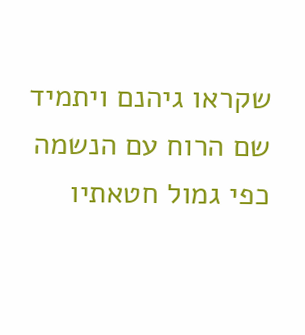שקראו גיהנם ויתמיד שם הרוח עם הנשמה כפי גמול חטאתיו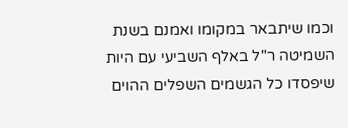וכמו שיתבאר במקומו ואמנם בשנת השמיטה ר"ל באלף השביעי עם היות שיפסדו כל הגשמים השפלים ההוים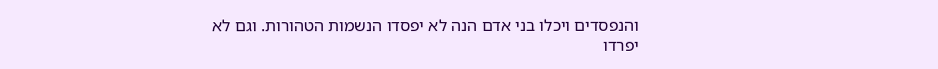והנפסדים ויכלו בני אדם הנה לא יפסדו הנשמות הטהורות. וגם לא יפרדו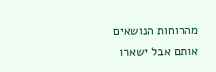מהרוחות הנושאים אותם אבל ישארו